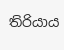තිරියාය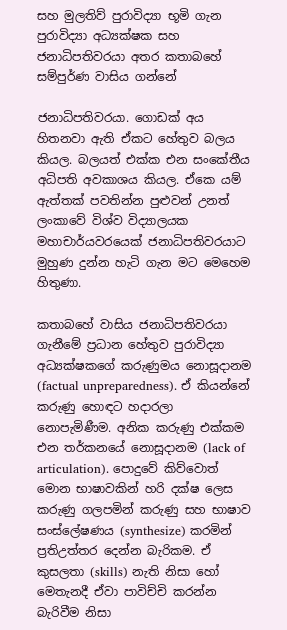සහ මුලතිව් පුරාවිද්‍යා භූමි ගැන පුරාවිද්‍යා අධ්‍යක්ෂක සහ ජනාධිපතිවරයා අතර කතාබහේ සම්පුර්ණ වාසිය ගන්නේ

ජනාධිපතිවරයා. ගොඩක් අය හිතනවා ඇති ඒකට හේතුව බලය කියල. බලයත් එක්ක එන සංකේතීය අධිපති අවකාශය කියල. ඒකෙ යම් ඇත්තක් පවතින්න පුළුවන් උනත් ලංකාවේ විශ්ව විද්‍යාලයක මහාචාර්යවරයෙක් ජනාධිපතිවරයාට මුහුණ දුන්න හැටි ගැන මට මෙහෙම හිතුණා.

කතාබහේ වාසිය ජනාධිපතිවරයා ගැනීමේ ප්‍රධාන හේතුව පුරාවිද්‍යා අධ්‍යක්ෂකගේ කරුණුමය නොසූදානම (factual unpreparedness). ඒ කියන්නේ කරුණු හොඳට හදාරලා නොපැමිණීම. අනික කරුණු එක්කම එන තර්කනයේ නොසූදානම (lack of articulation). පොදුවේ කිව්වොත් මොන භාෂාවකින් හරි දක්ෂ ලෙස කරුණු ගලපමින් කරුණු සහ භාෂාව සංස්ලේෂණය (synthesize) කරමින් ප්‍රතිඋත්තර දෙන්න බැරිකම. ඒ කුසලතා (skills) නැති නිසා හෝ මෙතැනදී ඒවා පාවිච්චි කරන්න බැරිවීම නිසා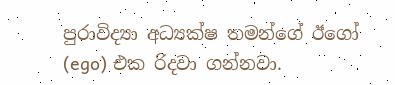පුරාවිද්‍යා අධ්‍යක්ෂ තමන්ගේ ඊගෝ (ego) එක රිදවා ගන්නවා.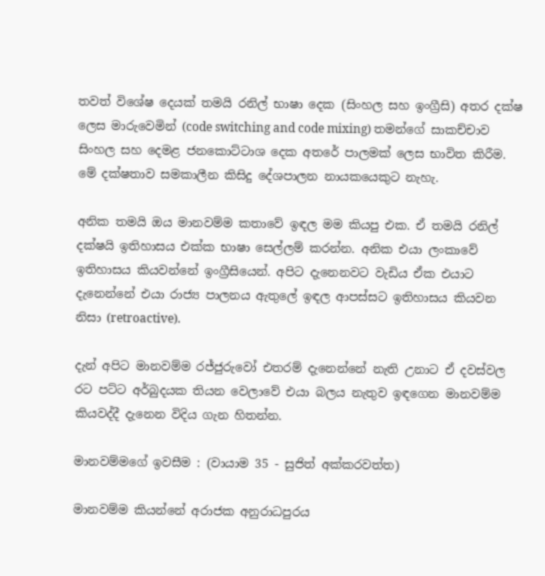තවත් විශේෂ දෙයක් තමයි රනිල් භාෂා දෙක (සිංහල සහ ඉංග්‍රීසි) අතර දක්ෂ ලෙස මාරුවෙමින් (code switching and code mixing) තමන්ගේ සාකච්චාව සිංහල සහ දෙමළ ජනකොට්ටාශ දෙක අතරේ පාලමක් ලෙස භාවිත කිරීම. මේ දක්ෂතාව සමකාලීන කිසිදු දේශපාලන නායකයෙකුට නැහැ.

අනික තමයි ඔය මානවම්ම කතාවේ ඉඳල මම කියපු එක. ඒ තමයි රනිල් දක්ෂයි ඉතිහාසය එක්ක භාෂා සෙල්ලම් කරන්න. අනික එයා ලංකාවේ ඉතිහාසය කියවන්නේ ඉංග්‍රීසියෙන්. අපිට දැනෙනවට වැඩිය ඒක එයාට දැනෙන්නේ එයා රාජ්‍ය පාලනය ඇතුලේ ඉඳල ආපස්සට ඉතිහාසය කියවන නිසා (retroactive).

දැන් අපිට මානවම්ම රජ්ජුරුවෝ එතරම් දැනෙන්නේ නැති උනාට ඒ දවස්වල රට පට්ට අර්බුදයක තියන වෙලාවේ එයා බලය නැතුව ඉඳගෙන මානවම්ම කියවද්දී දැනෙන විදිය ගැන හිතන්න.

මානවම්මගේ ඉවසීම : (වායාම 35 - සුජිත් අක්කරවත්ත)

මානවම්ම කියන්නේ අරාජක අනුරාධපුරය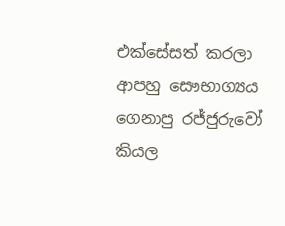එක්සේසත් කරලා ආපහු සෞභාග්‍යය ගෙනාපු රජ්ජුරුවෝ කියල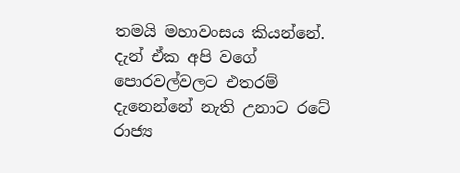තමයි මහාවංසය කියන්නේ. දැන් ඒක අපි වගේ පොරවල්වලට එතරම් දැනෙන්නේ නැති උනාට රටේ රාජ්‍ය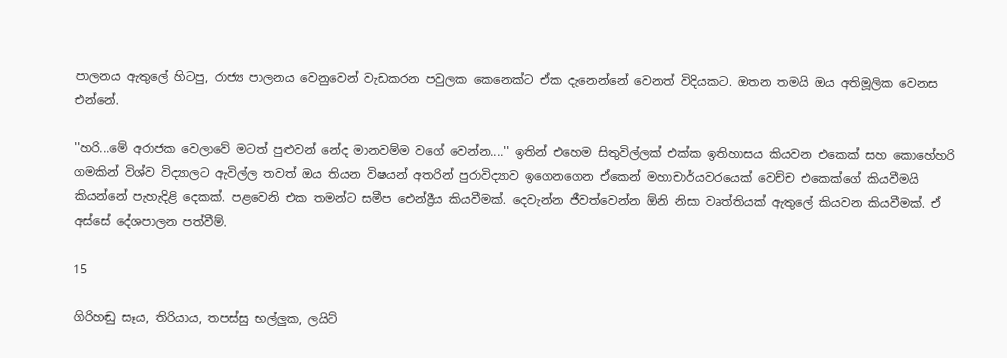පාලනය ඇතුලේ හිටපු, රාජ්‍ය පාලනය වෙනුවෙන් වැඩකරන පවුලක කෙනෙක්ට ඒක දැනෙන්නේ වෙනත් විදියකට. ඔතන තමයි ඔය අතිමූලික වෙනස එන්නේ.

''හරි...මේ අරාජක වෙලාවේ මටත් පුළුවන් නේද මානවම්ම වගේ වෙන්න....'' ඉතින් එහෙම සිතුවිල්ලක් එක්ක ඉතිහාසය කියවන එකෙක් සහ කොහේහරි ගමකින් විශ්ව විද්‍යාලට ඇවිල්ල තවත් ඔය තියන විෂයන් අතරින් පුරාවිද්‍යාව ඉගෙනගෙන ඒකෙන් මහාචාර්යවරයෙක් වෙච්ච එකෙක්ගේ කියවීමයි කියන්නේ පැහැදිළි දෙකක්. පළවෙනි එක තමන්ට සමීප ඓන්ද්‍රීය කියවීමක්. දෙවැන්න ජීවත්වෙන්න ඕනි නිසා වෘත්තියක් ඇතුලේ කියවන කියවීමක්. ඒ අස්සේ දේශපාලන පත්වීම්.

15

ගිරිහඬු සෑය, තිරියාය, තපස්සු භල්ලුක, ලයිට්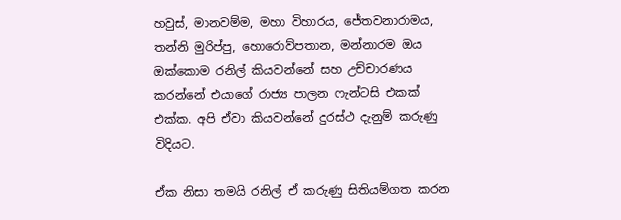හවුස්, මානවම්ම, මහා විහාරය, ජේතවනාරාමය, තන්නි මුරිප්පු, හොරොව්පතාන, මන්නාරම ඔය ඔක්කොම රනිල් කියවන්නේ සහ උච්චාරණය කරන්නේ එයාගේ රාජ්‍ය පාලන ෆැන්ටසි එකක් එක්ක. අපි ඒවා කියවන්නේ දුරස්ථ දැනුම් කරුණු විදියට.

ඒක නිසා තමයි රනිල් ඒ කරුණු සිතියම්ගත කරන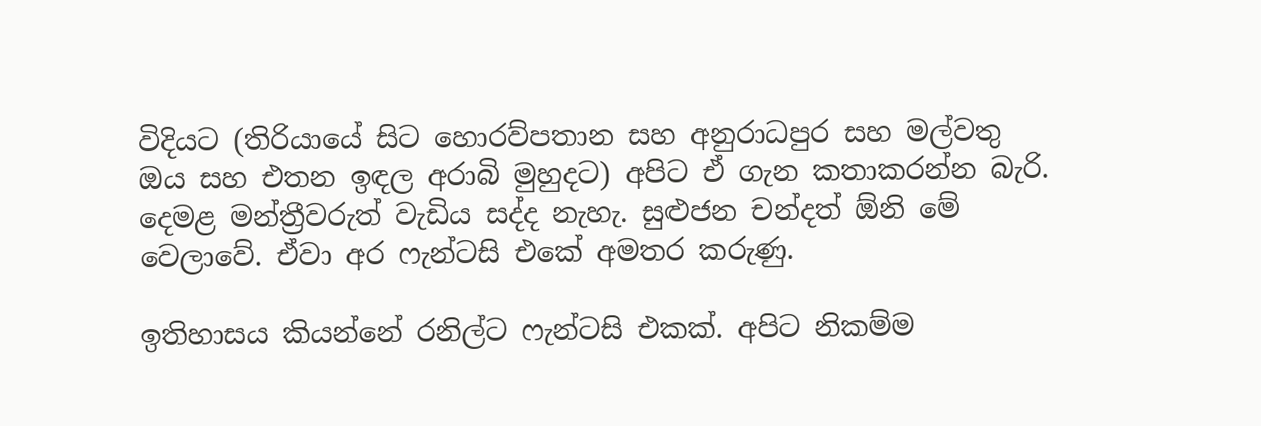විදියට (තිරියායේ සිට හොරව්පතාන සහ අනුරාධපුර සහ මල්වතු ඔය සහ එතන ඉඳල අරාබි මුහුදට) අපිට ඒ ගැන කතාකරන්න බැරි. දෙමළ මන්ත්‍රීවරුත් වැඩිය සද්ද නැහැ. සුළුජන චන්දත් ඕනි මේ වෙලාවේ. ඒවා අර ෆැන්ටසි එකේ අමතර කරුණු.

ඉතිහාසය කියන්නේ රනිල්ට ෆැන්ටසි එකක්. අපිට නිකම්ම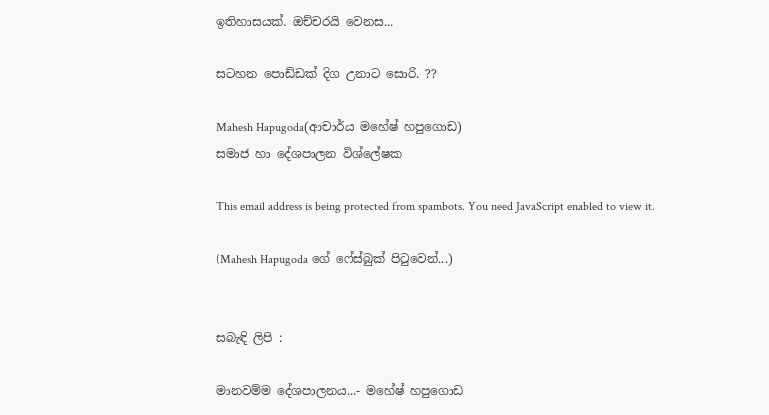ඉතිහාසයක්. ඔච්චරයි වෙනස...

සටහන පොඩ්ඩක් දිග උනාට සොරි. ??

Mahesh Hapugoda(ආචාර්ය මහේෂ් හපුගොඩ)
සමාජ හා දේශපාලන විශ්ලේෂක

This email address is being protected from spambots. You need JavaScript enabled to view it.

(Mahesh Hapugoda ගේ ෆේස්බුක් පිටුවෙන්...)


සබැඳි ලිපි :

මානවම්ම දේශපාලනය...- මහේෂ් හපුගොඩ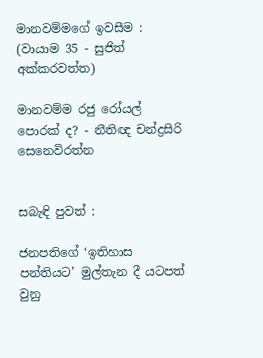මානවම්මගේ ඉවසීම : (වායාම 35 - සුජිත් අක්කරවත්ත)

මානවම්ම රජු රෝයල් පොරක් ද? - නීතිඥ චන්ද්‍රසිරි සෙනෙවිරත්න


සබැඳි පුවත් :

ජනපතිගේ ‘ඉතිහාස පන්තියට’ මුල්තැන දී යටපත් වුනු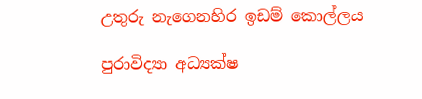උතුරු නැගෙනහිර ඉඩම් කොල්ලය

පුරාවිද්‍යා අධ්‍යක්ෂ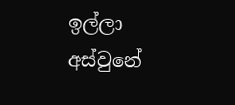ඉල්ලා අස්වුනේ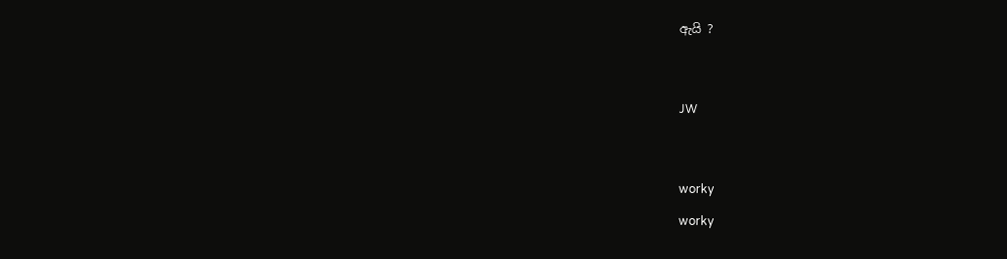ඇයි ?




JW




worky

worky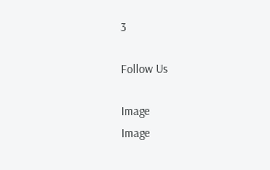3

Follow Us

Image
Image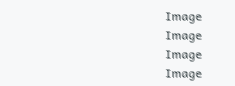Image
Image
Image
Image